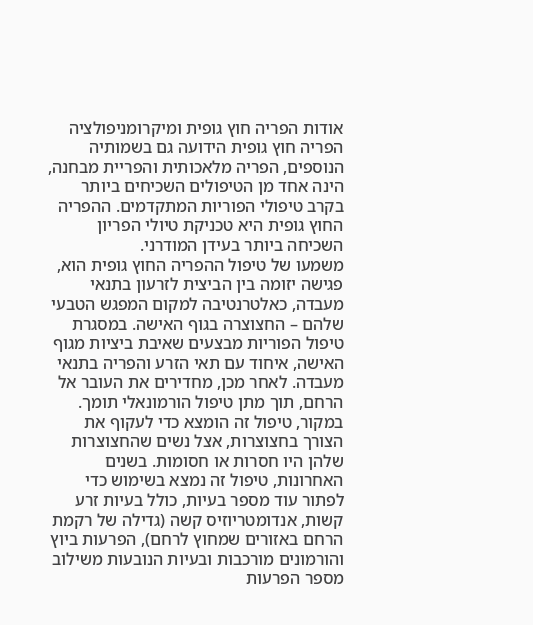אודות הפריה חוץ גופית ומיקרומניפולציה
הפריה חוץ גופית הידועה גם בשמותיה הנוספים, הפריה מלאכותית והפריית מבחנה, הינה אחד מן הטיפולים השכיחים ביותר בקרב טיפולי הפוריות המתקדמים. ההפריה החוץ גופית היא טכניקת טיולי הפריון השכיחה ביותר בעידן המודרני.
משמעו של טיפול ההפריה החוץ גופית הוא, פגישה יזומה בין הביצית לזרעון בתנאי מעבדה, כאלטרנטיבה למקום המפגש הטבעי שלהם – החצוצרה בגוף האישה. במסגרת טיפול הפוריות מבצעים שאיבת ביציות מגוף האישה, איחוד עם תאי הזרע והפריה בתנאי מעבדה. לאחר מכן, מחדירים את העובר אל הרחם, תוך מתן טיפול הורמונאלי תומך.
במקור, טיפול זה הומצא כדי לעקוף את הצורך בחצוצרות, אצל נשים שהחצוצרות שלהן היו חסרות או חסומות. בשנים האחרונות, טיפול זה נמצא בשימוש כדי לפתור עוד מספר בעיות, כולל בעיות זרע קשות, אנדומטריוזיס קשה (גדילה של רקמת הרחם באזורים שמחוץ לרחם), הפרעות ביוץ והורמונים מורכבות ובעיות הנובעות משילוב מספר הפרעות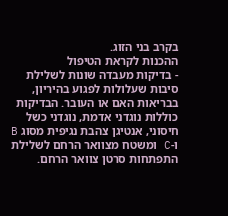בקרב בני הזוג.
ההכנות לקראת הטיפול
- בדיקות מעבדה שונות לשלילת סיבות שעלולות לפגוע בהיריון, בבריאות האם או העובר. הבדיקות כוללות נוגדני אדמת, נוגדני כשל חיסוני, אנטיגן צהבת נגיפית מסוג B ו-C ומשטח מצוואר הרחם לשלילת התפתחות סרטן צוואר הרחם.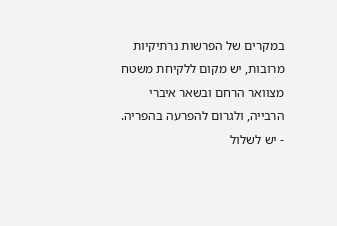במקרים של הפרשות נרתיקיות מרובות, יש מקום ללקיחת משטח מצוואר הרחם ובשאר איברי הרבייה, ולגרום להפרעה בהפריה.
- יש לשלול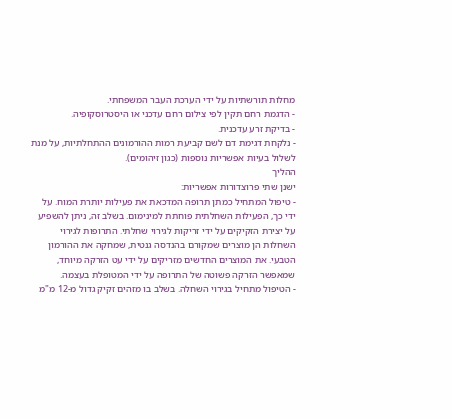מחלות תורשתיות על ידי הערכת העבר המשפחתי.
- הדגמת רחם תקין לפי צילום רחם עדכני או היסטרוסקופיה.
- בדיקת זרע עדכנית.
- נלקחת דגימת דם לשם קביעת רמות ההורמונים ההתחלתיות, על מנת לשלול בעיות אפשריות נוספות (כגון זיהומים).
ההליך
ישנן שתי פרוצדורות אפשריות:
- טיפול המתחיל כמתן תרופה המדכאת את פעילות יותרת המוח. על ידי כך, הפעילות השחלתית פוחתת למינימום. בשלב זה, ניתן להשפיע על יצירת הזקיקים על ידי זריקות לגירוי שחלתי. התרופות לגירוי השחלות הן מוצרים שמקורם בהנדסה גנטית, שמחקה את ההורמון הטבעי. את המוצרים החדשים מזריקים על ידי עט הזרקה מיוחד, שמאפשר הזרקה פשוטה של התרופה על ידי המטופלת בעצמה.
- הטיפול מתחיל בגירוי השחלה. בשלב בו מזהים זקיק גדול מ-12 מ"מ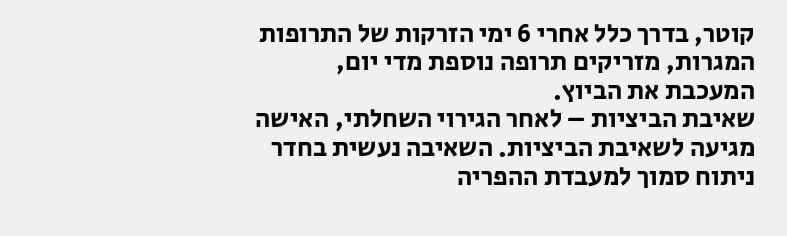קוטר, בדרך כלל אחרי 6 ימי הזרקות של התרופות המגרות, מזריקים תרופה נוספת מדי יום, המעכבת את הביוץ.
שאיבת הביציות – לאחר הגירוי השחלתי, האישה מגיעה לשאיבת הביציות. השאיבה נעשית בחדר ניתוח סמוך למעבדת ההפריה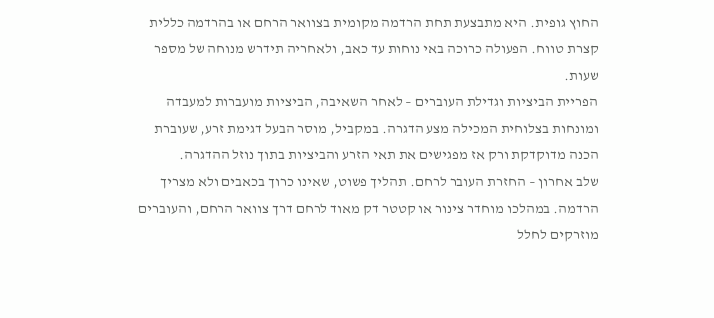החוץ גופית. היא מתבצעת תחת הרדמה מקומית בצוואר הרחם או בהרדמה כללית קצרת טווח. הפעולה כרוכה באי נוחות עד כאב, ולאחריה תידרש מנוחה של מספר שעות.
הפריית הביציות וגדילת העוברים – לאחר השאיבה, הביציות מועברות למעבדה ומונחות בצלוחית המכילה מצע הדגרה. במקביל, מוסר הבעל דגימת זרע, שעוברת הכנה מדוקדקת ורק אז מפגישים את תאי הזרע והביציות בתוך נוזל ההדגרה.
שלב אחרון – החזרת העובר לרחם. תהליך פשוט, שאינו כרוך בכאבים ולא מצריך הרדמה. במהלכו מוחדר צינור או קטטר דק מאוד לרחם דרך צוואר הרחם, והעוברים מוזרקים לחלל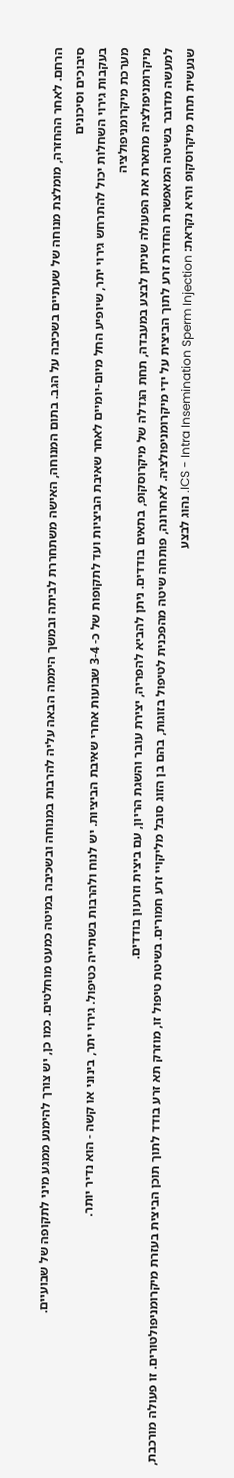הרחם. לאחר ההחזרה, מומלצת מנוחה של שעתיים בשכיבה על הגב. בתום המנוחה, האישה משתחררת לביתה ובמשך היממה הבאה עליה להרבות במנוחה ובשכיבה במיטה כמעט מוחלטים. כמו כן, יש צורך להימנע ממגע מיני לתקופה של שבועיים.
סיבוכים וסיכונים
בעקבות גירוי השחלות יכול להתרחש גירוי יתר, שיופיע החל מיום-יומיים לאחר שאיבת הביציות ועד לתקופות של כ- 3-4 שבועות אחרי שאיבת הביציות. יש לנוח ולהרבות בשתייה כטיפול. גירוי יתר, בינוני או קשה - הוא נדיר יותר.
מערכת מיקרומניפולציה
מיקרומניפולציה מתארת את הפעולה שניתן לבצע במעבדה, תחת הגדלה של מיקרוסקופ, בתאים בודדים. ניתן להביא להפריה, יצירת עובר והשגת הריון, עם ביצית וזרעון בודדים.
למעשה מדובר בשיטה המאפשרת החדרת זרע לתוך הביצית על ידי מיקרומניפולציה. לאחרונה, פותחה שיטה מהפכנית לטיפול בזוגות, בהם בן הזוג סובל מליקויי זרע חמורים. בשיטת טיפול זו, מוזרק תא זרע בודד לתוך תוכן הביצית בעזרת מיקרומניפולטורים. זו פעולה מורכבת, שנעשית תחת מיקרוסקופ והיא נקראת: ICS - Intra Insemination Sperm Injection. נהוג לבצע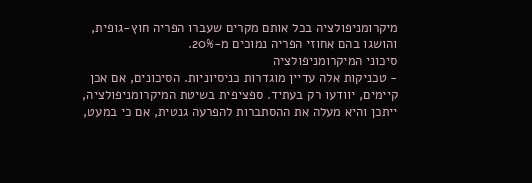מיקרומניפולציה בכל אותם מקרים שעברו הפריה חוץ-גופית, והושגו בהם אחוזי הפריה נמוכים מ-20%.
סיכוני המיקרומניפולציה
- טכניקות אלה עדיין מוגדרות כניסיוניות. הסיכונים, אם אכן קיימים, יוודעו רק בעתיד. ספציפית בשיטת המיקרומניפולציה, ייתכן והיא מעלה את ההסתברות להפרעה גנטית, אם כי במעט,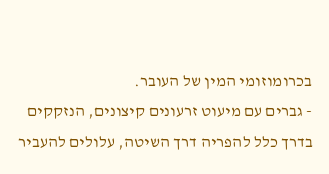בכרומוזומי המין של העובר.
- גברים עם מיעוט זרעונים קיצונים, הנזקקים בדרך כלל להפריה דרך השיטה, עלולים להעביר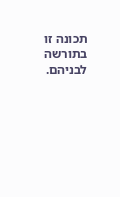תכונה זו בתורשה לבניהם.